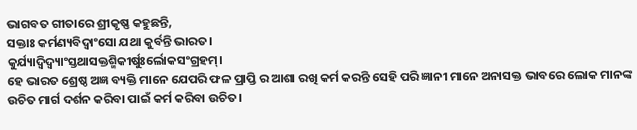ଭାଗବତ ଗୀତାରେ ଶ୍ରୀକୃଷ୍ଣ କହୁଛନ୍ତି,
ସକ୍ତାଃ କର୍ମଣ୍ୟବିଦ୍ୱାଂସୋ ଯଥା କୁର୍ବନ୍ତି ଭାରତ।
କୁର୍ଯ୍ୟାଦ୍ୱିଦ୍ୱ୍ୟାଂସ୍ତଥାସକ୍ତଶ୍ମିକୀର୍ଷୁଃର୍ଲୋକସଂଗ୍ରହମ୍।
ହେ ଭାରତ ଶ୍ରେଷ୍ଠ ଅଜ୍ଞ ବ୍ୟକ୍ତି ମାନେ ଯେପରି ଫଳ ପ୍ରାପ୍ତି ର ଆଶା ରଖି କର୍ମ କରନ୍ତି ସେହି ପରି ଜ୍ଞାନୀ ମାନେ ଅନାସକ୍ତ ଭାବରେ ଲୋକ ମାନଙ୍କ ଉଚିତ ମାର୍ଗ ଦର୍ଶନ କରିବା ପାଇଁ କର୍ମ କରିବା ଉଚିତ।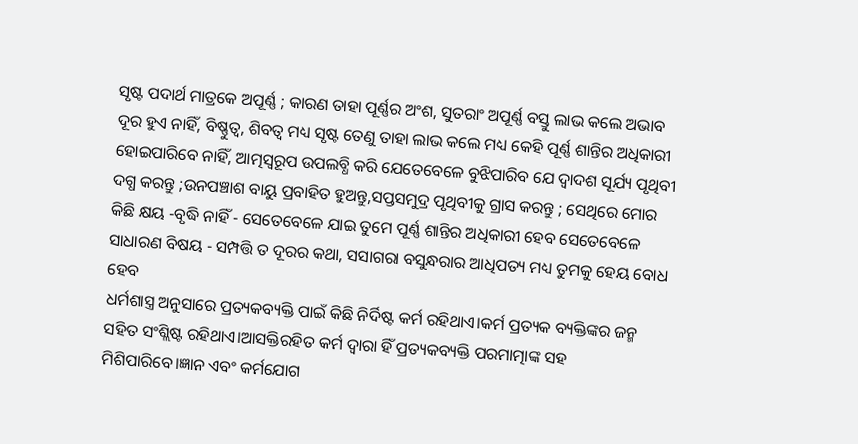ସୃଷ୍ଟ ପଦାର୍ଥ ମାତ୍ରକେ ଅପୂର୍ଣ୍ଣ ; କାରଣ ତାହା ପୂର୍ଣ୍ଣର ଅଂଶ, ସୁତରାଂ ଅପୂର୍ଣ୍ଣ ବସ୍ତୁ ଲାଭ କଲେ ଅଭାବ ଦୂର ହୁଏ ନାହିଁ, ବିଷ୍ଣୁତ୍ବ, ଶିବତ୍ୱ ମଧ୍ୟ ସୃଷ୍ଟ ତେଣୁ ତାହା ଲାଭ କଲେ ମଧ୍ୟ କେହି ପୂର୍ଣ୍ଣ ଶାନ୍ତିର ଅଧିକାରୀ ହୋଇପାରିବେ ନାହିଁ, ଆତ୍ମସ୍ୱରୂପ ଉପଲବ୍ଧି କରି ଯେତେବେଳେ ବୁଝିପାରିବ ଯେ ଦ୍ୱାଦଶ ସୂର୍ଯ୍ୟ ପୃଥିବୀ ଦଗ୍ଧ କରନ୍ତୁ ;ଉନପଞ୍ଚାଶ ବାୟୁ ପ୍ରବାହିତ ହୁଅନ୍ତୁ,ସପ୍ତସମୁଦ୍ର ପୃଥିବୀକୁ ଗ୍ରାସ କରନ୍ତୁ ; ସେଥିରେ ମୋର କିଛି କ୍ଷୟ -ବୃଦ୍ଧି ନାହିଁ - ସେତେବେଳେ ଯାଇ ତୁମେ ପୂର୍ଣ୍ଣ ଶାନ୍ତିର ଅଧିକାରୀ ହେବ ସେତେବେଳେ ସାଧାରଣ ବିଷୟ - ସମ୍ପତ୍ତି ତ ଦୂରର କଥା, ସସାଗରା ବସୁନ୍ଧରାର ଆଧିପତ୍ୟ ମଧ୍ୟ ତୁମକୁ ହେୟ ବୋଧ ହେବ
ଧର୍ମଶାସ୍ତ୍ର ଅନୁସାରେ ପ୍ରତ୍ୟକବ୍ୟକ୍ତି ପାଇଁ କିଛି ନିର୍ଦିଷ୍ଟ କର୍ମ ରହିଥାଏ।କର୍ମ ପ୍ରତ୍ୟକ ବ୍ୟକ୍ତିଙ୍କର ଜନ୍ମ ସହିତ ସଂଶ୍ଲିଷ୍ଟ ରହିଥାଏ।ଆସକ୍ତିରହିତ କର୍ମ ଦ୍ୱାରା ହିଁ ପ୍ରତ୍ୟକବ୍ୟକ୍ତି ପରମାତ୍ମାଙ୍କ ସହ ମିଶିପାରିବେ।ଜ୍ଞାନ ଏବଂ କର୍ମଯୋଗ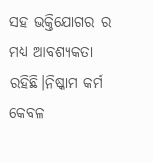ସହ ଭକ୍ତିଯୋଗର ର ମଧ୍ୟ ଆବଶ୍ୟକତା ରହିଛି।ନିଷ୍କାମ କର୍ମ କେବଳ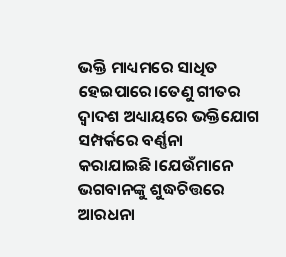ଭକ୍ତି ମାଧ୍ୟମରେ ସାଧିତ ହେଇପାରେ।ତେଣୁ ଗୀତର ଦ୍ୱାଦଶ ଅଧ୍ୟାୟରେ ଭକ୍ତିଯୋଗ ସମ୍ପର୍କରେ ବର୍ଣ୍ଣନା କରାଯାଇଛି।ଯେଉଁମାନେ ଭଗବାନଙ୍କୁ ଶୁଦ୍ଧଚିତ୍ତରେ ଆରଧନା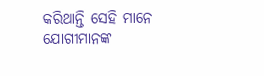କରିଥାନ୍ତି ସେହି ମାନେ ଯୋଗୀମାନଙ୍କ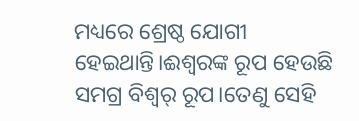ମଧ୍ୟରେ ଶ୍ରେଷ୍ଠ ଯୋଗୀ ହେଇଥାନ୍ତି।ଈଶ୍ୱରଙ୍କ ରୂପ ହେଉଛି ସମଗ୍ର ବିଶ୍ୱର୍ ରୂପ।ତେଣୁ ସେହି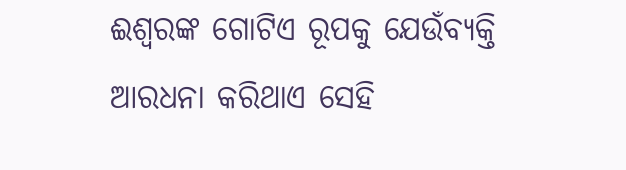ଈଶ୍ୱରଙ୍କ ଗୋଟିଏ ରୂପକୁ ଯେଉଁବ୍ୟକ୍ତି ଆରଧନା କରିଥାଏ ସେହି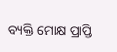ବ୍ୟକ୍ତି ମୋକ୍ଷ ପ୍ରାପ୍ତି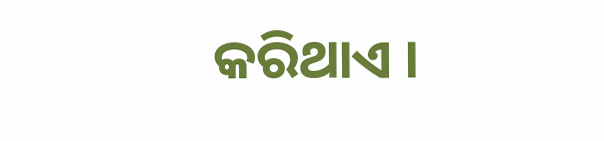କରିଥାଏ ।